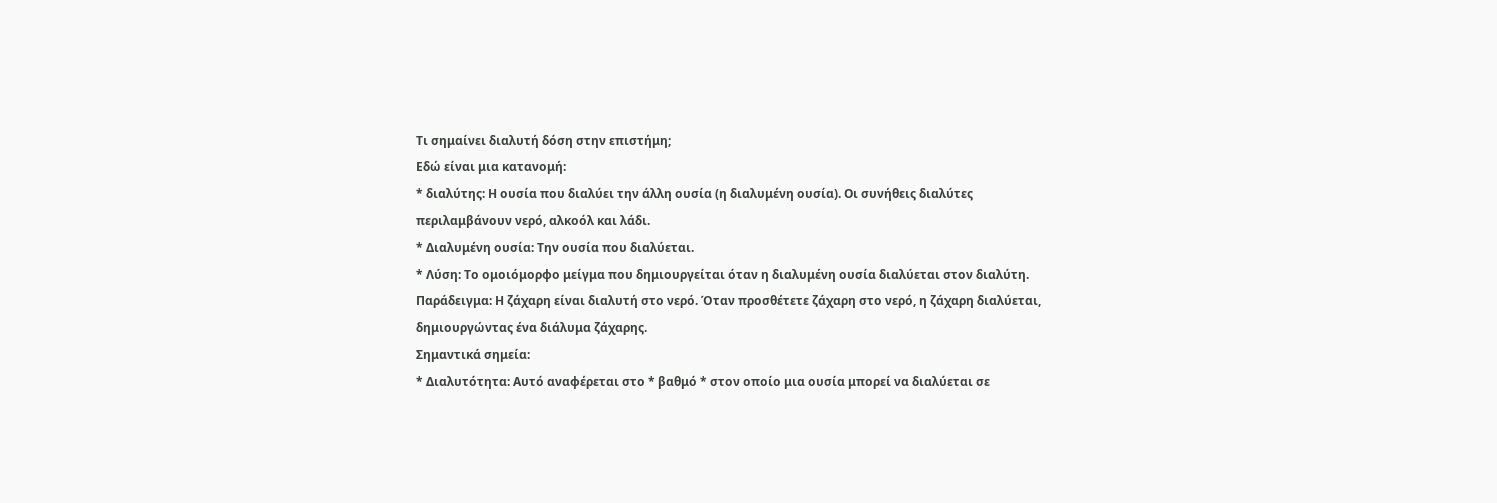Τι σημαίνει διαλυτή δόση στην επιστήμη;
Εδώ είναι μια κατανομή:
* διαλύτης: Η ουσία που διαλύει την άλλη ουσία (η διαλυμένη ουσία). Οι συνήθεις διαλύτες περιλαμβάνουν νερό, αλκοόλ και λάδι.
* Διαλυμένη ουσία: Την ουσία που διαλύεται.
* Λύση: Το ομοιόμορφο μείγμα που δημιουργείται όταν η διαλυμένη ουσία διαλύεται στον διαλύτη.
Παράδειγμα: Η ζάχαρη είναι διαλυτή στο νερό. Όταν προσθέτετε ζάχαρη στο νερό, η ζάχαρη διαλύεται, δημιουργώντας ένα διάλυμα ζάχαρης.
Σημαντικά σημεία:
* Διαλυτότητα: Αυτό αναφέρεται στο * βαθμό * στον οποίο μια ουσία μπορεί να διαλύεται σε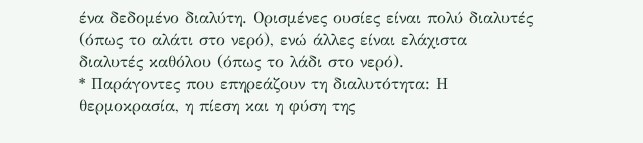ένα δεδομένο διαλύτη. Ορισμένες ουσίες είναι πολύ διαλυτές (όπως το αλάτι στο νερό), ενώ άλλες είναι ελάχιστα διαλυτές καθόλου (όπως το λάδι στο νερό).
* Παράγοντες που επηρεάζουν τη διαλυτότητα: Η θερμοκρασία, η πίεση και η φύση της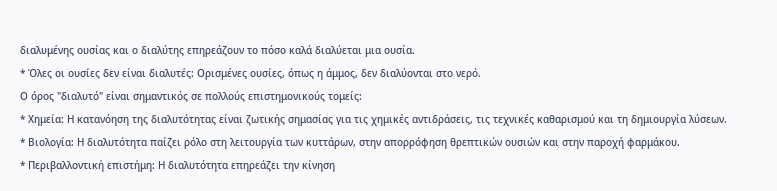διαλυμένης ουσίας και ο διαλύτης επηρεάζουν το πόσο καλά διαλύεται μια ουσία.
* Όλες οι ουσίες δεν είναι διαλυτές: Ορισμένες ουσίες, όπως η άμμος, δεν διαλύονται στο νερό.
Ο όρος "διαλυτό" είναι σημαντικός σε πολλούς επιστημονικούς τομείς:
* Χημεία: Η κατανόηση της διαλυτότητας είναι ζωτικής σημασίας για τις χημικές αντιδράσεις, τις τεχνικές καθαρισμού και τη δημιουργία λύσεων.
* Βιολογία: Η διαλυτότητα παίζει ρόλο στη λειτουργία των κυττάρων, στην απορρόφηση θρεπτικών ουσιών και στην παροχή φαρμάκου.
* Περιβαλλοντική επιστήμη: Η διαλυτότητα επηρεάζει την κίνηση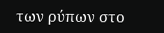των ρύπων στο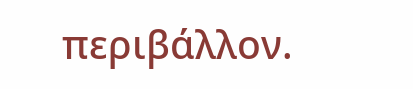περιβάλλον.